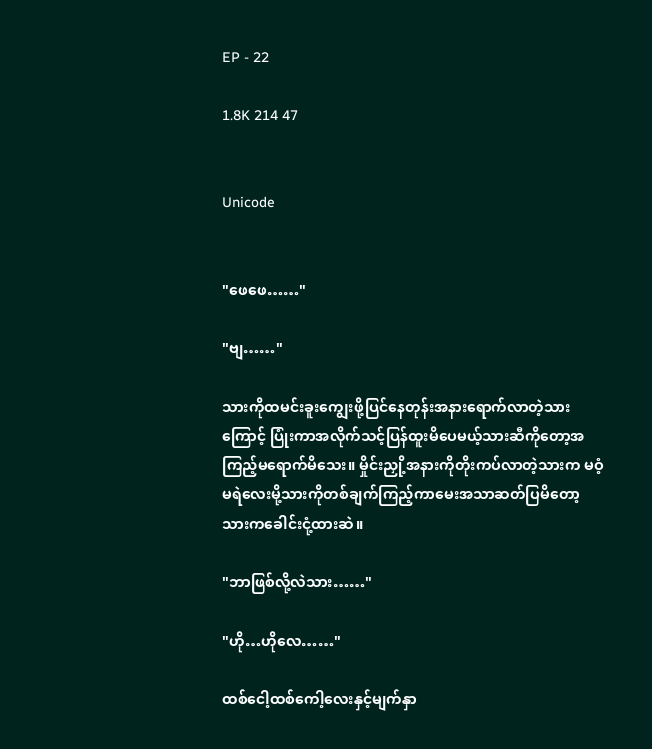EP - 22

1.8K 214 47


Unicode


"ဖေဖေ……"

"ဗျ……"

သားကိုထမင်းခူးကျွေးဖို့ပြင်နေတုန်းအနားရောက်လာတဲ့သားကြောင့် ပြုံးကာအလိုက်သင့်ပြန်ထူးမိပေမယ့်သားဆီကိုတော့အကြည့်မရောက်မိသေး။ မှိုင်းညှို့အနားကိုတိုးကပ်လာတဲ့သားက မဝံ့မရဲလေးမို့သားကိုတစ်ချက်ကြည့်ကာမေးအသာဆတ်ပြမိတော့ သားကခေါင်းငုံ့ထားဆဲ။

"ဘာဖြစ်လို့လဲသား……"

"ဟို…ဟိုလေ……"

ထစ်ငေါ့ထစ်ကေါ့လေးနှင့်မျက်နှာ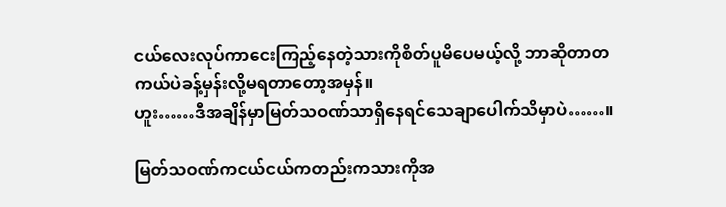ငယ်လေးလုပ်ကာငေးကြည့်နေတဲ့သားကိုစိတ်ပူမိပေမယ့်လို့ ဘာဆိုတာတကယ်ပဲခန့်မှန်းလို့မရတာတော့အမှန်။
ဟူး……ဒီအချိန်မှာမြတ်သဝဏ်သာရှိနေရင်သေချာပေါက်သိမှာပဲ……။

မြတ်သဝဏ်ကငယ်ငယ်ကတည်းကသားကိုအ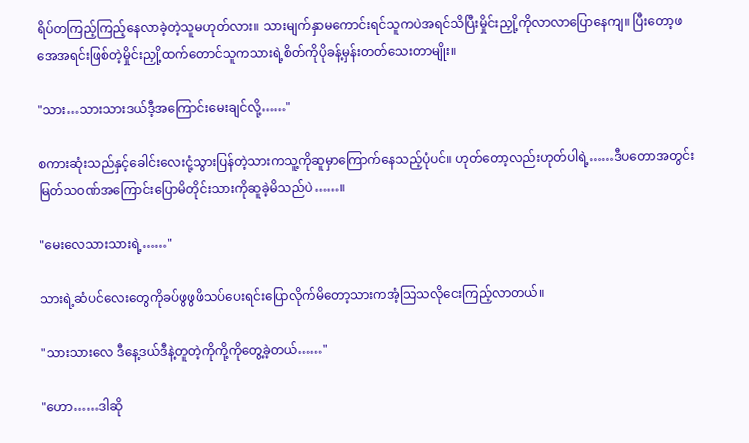ရိပ်တကြည့်ကြည့်နေလာခဲ့တဲ့သူမဟုတ်လား။ သားမျက်နှာမကောင်းရင်သူကပဲအရင်သိပြီးမှိုင်းညှို့ကိုလာလာပြောနေကျ။ ပြီးတော့ဖအေအရင်းဖြစ်တဲ့မှိုင်းညှို့ထက်တောင်သူကသားရဲ့စိတ်ကိုပိုခန့်မှန်းတတ်သေးတာမျိုး။

"သား…သားသားဒယ်ဒီ့အကြောင်းမေးချင်လို့……"

စကားဆုံးသည်နှင့်ခေါင်းလေးငုံ့သွားပြန်တဲ့သားကသူ့ကိုဆူမှာကြောက်နေသည့်ပုံပင်။ ဟုတ်တော့လည်းဟုတ်ပါရဲ့……ဒီပတောအတွင်းမြတ်သဝဏ်အကြောင်းပြောမိတိုင်းသားကိုဆူခဲ့မိသည်ပဲ……။

"မေးလေသားသားရဲ့……"

သားရဲ့ဆံပင်လေးတွေကိုခပ်ဖွဖွဖိသပ်ပေးရင်းပြောလိုက်မိတော့သားကအံ့သြသလိုငေးကြည့်လာတယ်။

"သားသားလေ ဒီနေ့ဒယ်ဒီနဲ့တူတဲ့ကိုကို့ကိုတွေ့ခဲ့တယ်……"

"ဟော……ဒါဆို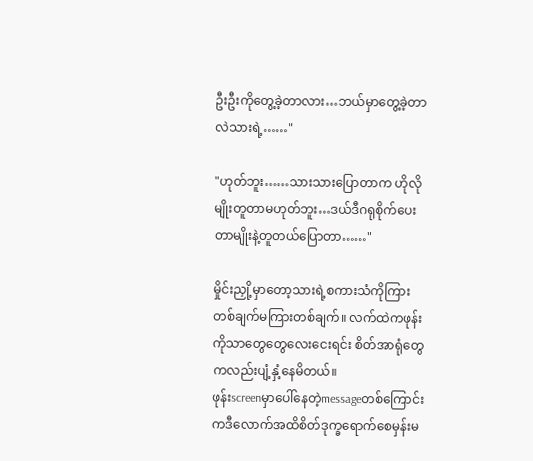ဦးဦးကိုတွေ့ခဲ့တာလား…ဘယ်မှာတွေ့ခဲ့တာလဲသားရဲ့……"

"ဟုတ်ဘူး……သားသားပြောတာက ဟိုလိုမျိုးတူတာမဟုတ်ဘူး…ဒယ်ဒီဂရုစိုက်ပေးတာမျိုးနဲ့တူတယ်ပြောတာ……"

မှိုင်းညှို့မှာတော့သားရဲ့စကားသံကိုကြားတစ်ချက်မကြားတစ်ချက်။ လက်ထဲကဖုန်းကိုသာတွေတွေလေးငေးရင်း စိတ်အာရုံတွေကလည်းပျံ့နှံ့နေမိတယ်။
ဖုန်းscreenမှာပေါ်နေတဲ့messageတစ်ကြောင်းကဒီလောက်အထိစိတ်ဒုက္ခရောက်စေမှန်းမ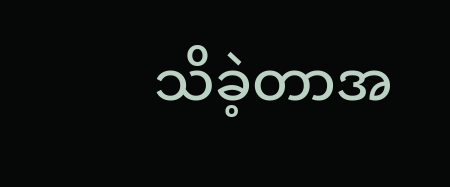သိခဲ့တာအ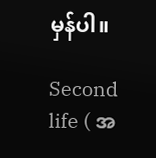မှန်ပါ။

Second life ( အ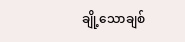ချို့သောချစ်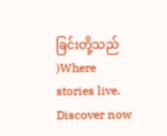ခြင်းတို့သည် )Where stories live. Discover now